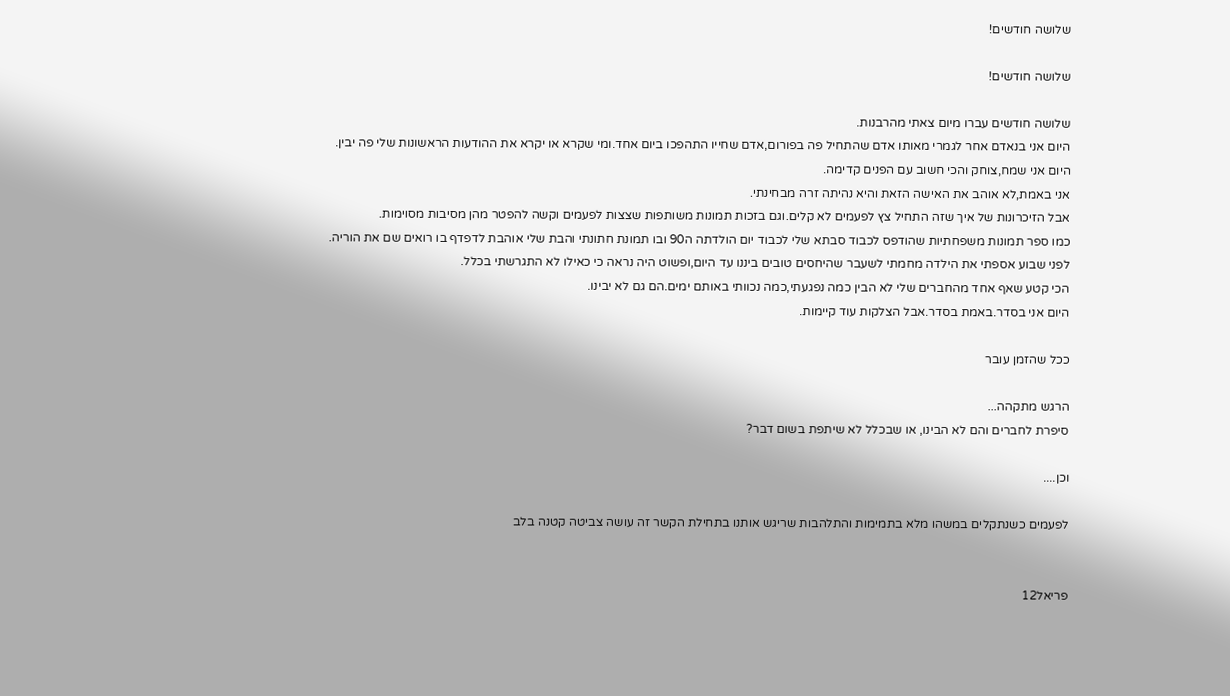שלושה חודשים!

שלושה חודשים!

שלושה חודשים עברו מיום צאתי מהרבנות.
היום אני בנאדם אחר לגמרי מאותו אדם שהתחיל פה בפורום,אדם שחייו התהפכו ביום אחד.ומי שקרא או יקרא את ההודעות הראשונות שלי פה יבין.
היום אני שמח,צוחק והכי חשוב עם הפנים קדימה.
אני באמת,לא אוהב את האישה הזאת והיא נהיתה זרה מבחינתי.
אבל הזיכרונות של איך שזה התחיל צץ לפעמים לא קלים.וגם בזכות תמונות משותפות שצצות לפעמים וקשה להפטר מהן מסיבות מסוימות.
כמו ספר תמונות משפחתיות שהודפס לכבוד סבתא שלי לכבוד יום הולדתה ה90 ובו תמונת חתונתי והבת שלי אוהבת לדפדף בו רואים שם את הוריה.
לפני שבוע אספתי את הילדה מחמתי לשעבר שהיחסים טובים ביננו עד היום,ופשוט היה נראה כי כאילו לא התגרשתי בכלל.
הכי קטע שאף אחד מהחברים שלי לא הבין כמה נפגעתי,כמה נכוותי באותם ימים.הם גם לא יבינו.
היום אני בסדר.באמת בסדר.אבל הצלקות עוד קיימות.

ככל שהזמן עובר

הרגש מתקהה...
סיפרת לחברים והם לא הבינו, או שבכלל לא שיתפת בשום דבר?

וכן....

לפעמים כשנתקלים במשהו מלא בתמימות והתלהבות שריגש אותנו בתחילת הקשר זה עושה צביטה קטנה בלב


פריאל12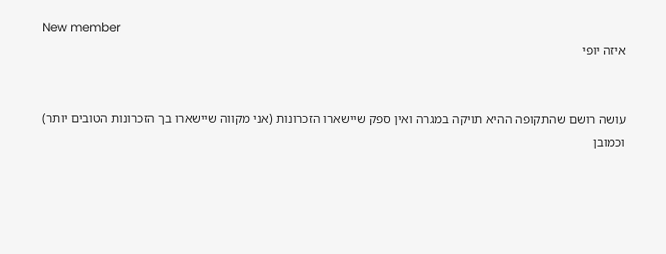New member
איזה יופי


עושה רושם שהתקופה ההיא תויקה במגרה ואין ספק שיישארו הזכרונות (אני מקווה שיישארו בך הזכרונות הטובים יותר)
וכמובן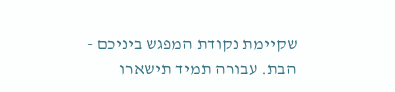שקיימת נקודת המפגש ביניכם - הבת. עבורה תמיד תישארו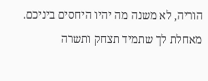הוריה, לא משנה מה יהיו היחסים ביניכם.
מאחלת לך שתמיד תצחק ותשרה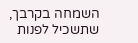השמחה בקרבך, שתשכיל לפנות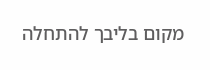מקום בליבך להתחלה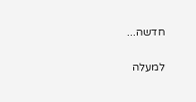חדשה...

למעלה